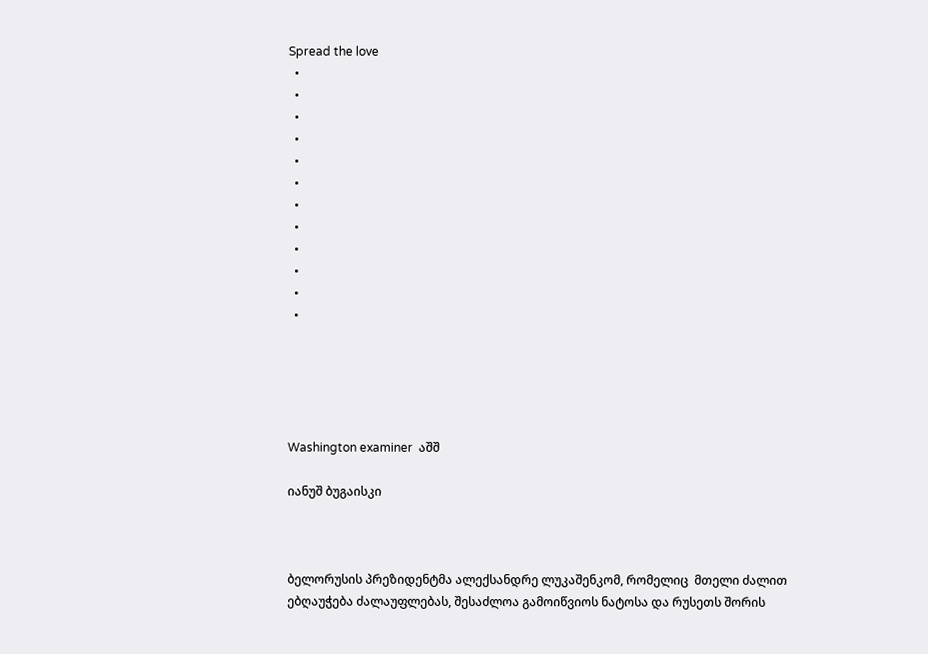Spread the love
  •
  •
  •
  •
  •
  •
  •
  •
  •
  •
  •
  •





Washington examiner  აშშ

იანუშ ბუგაისკი



ბელორუსის პრეზიდენტმა ალექსანდრე ლუკაშენკომ, რომელიც  მთელი ძალით ებღაუჭება ძალაუფლებას, შესაძლოა გამოიწვიოს ნატოსა და რუსეთს შორის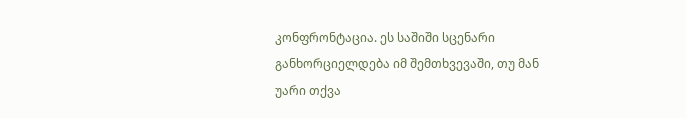კონფრონტაცია. ეს საშიში სცენარი განხორციელდება იმ შემთხვევაში, თუ მან უარი თქვა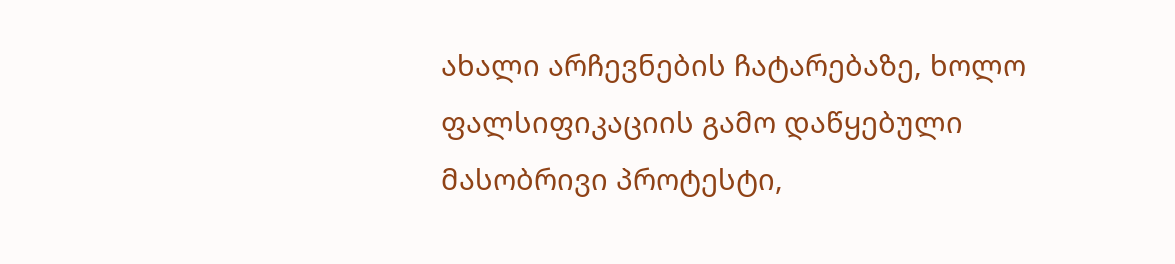ახალი არჩევნების ჩატარებაზე, ხოლო ფალსიფიკაციის გამო დაწყებული მასობრივი პროტესტი,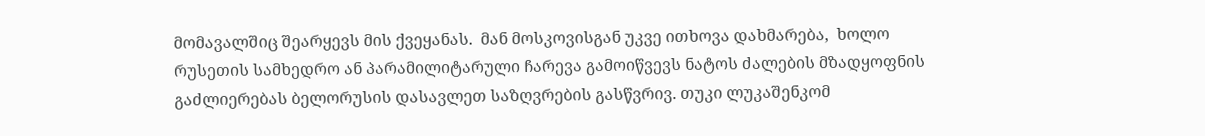მომავალშიც შეარყევს მის ქვეყანას.  მან მოსკოვისგან უკვე ითხოვა დახმარება,  ხოლო რუსეთის სამხედრო ან პარამილიტარული ჩარევა გამოიწვევს ნატოს ძალების მზადყოფნის გაძლიერებას ბელორუსის დასავლეთ საზღვრების გასწვრივ. თუკი ლუკაშენკომ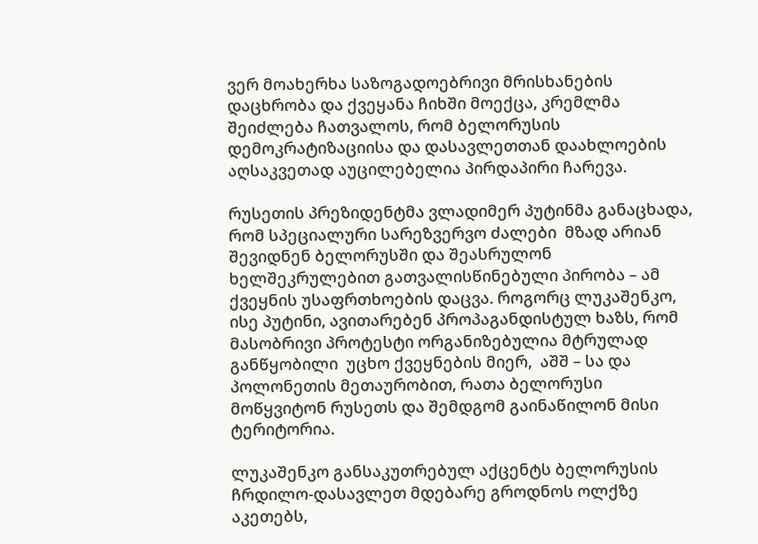ვერ მოახერხა საზოგადოებრივი მრისხანების დაცხრობა და ქვეყანა ჩიხში მოექცა, კრემლმა შეიძლება ჩათვალოს, რომ ბელორუსის დემოკრატიზაციისა და დასავლეთთან დაახლოების აღსაკვეთად აუცილებელია პირდაპირი ჩარევა.

რუსეთის პრეზიდენტმა ვლადიმერ პუტინმა განაცხადა, რომ სპეციალური სარეზვერვო ძალები  მზად არიან შევიდნენ ბელორუსში და შეასრულონ ხელშეკრულებით გათვალისწინებული პირობა – ამ ქვეყნის უსაფრთხოების დაცვა. როგორც ლუკაშენკო, ისე პუტინი, ავითარებენ პროპაგანდისტულ ხაზს, რომ მასობრივი პროტესტი ორგანიზებულია მტრულად განწყობილი  უცხო ქვეყნების მიერ,  აშშ – სა და პოლონეთის მეთაურობით, რათა ბელორუსი მოწყვიტონ რუსეთს და შემდგომ გაინაწილონ მისი ტერიტორია.

ლუკაშენკო განსაკუთრებულ აქცენტს ბელორუსის ჩრდილო-დასავლეთ მდებარე გროდნოს ოლქზე აკეთებს,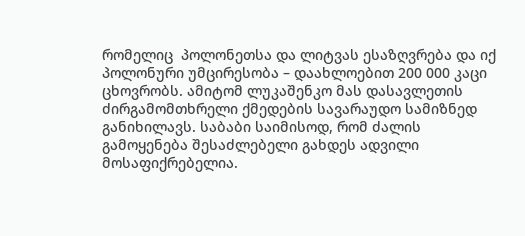რომელიც  პოლონეთსა და ლიტვას ესაზღვრება და იქ პოლონური უმცირესობა – დაახლოებით 200 000 კაცი ცხოვრობს. ამიტომ ლუკაშენკო მას დასავლეთის ძირგამომთხრელი ქმედების სავარაუდო სამიზნედ განიხილავს. საბაბი საიმისოდ, რომ ძალის გამოყენება შესაძლებელი გახდეს ადვილი მოსაფიქრებელია.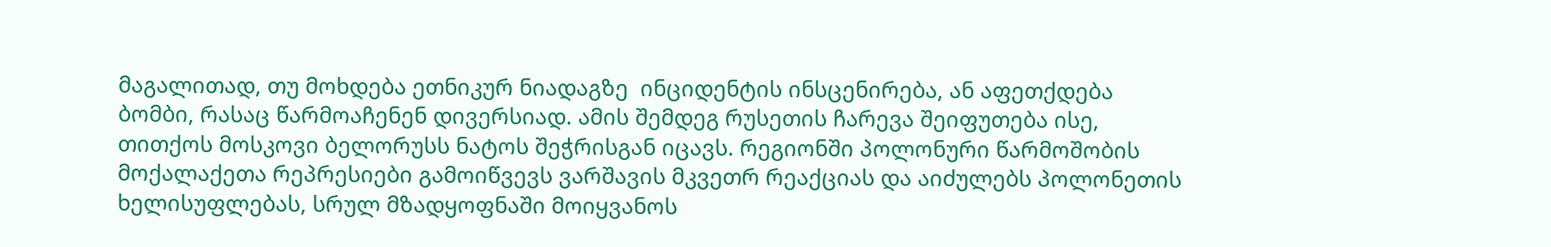მაგალითად, თუ მოხდება ეთნიკურ ნიადაგზე  ინციდენტის ინსცენირება, ან აფეთქდება ბომბი, რასაც წარმოაჩენენ დივერსიად. ამის შემდეგ რუსეთის ჩარევა შეიფუთება ისე, თითქოს მოსკოვი ბელორუსს ნატოს შეჭრისგან იცავს. რეგიონში პოლონური წარმოშობის მოქალაქეთა რეპრესიები გამოიწვევს ვარშავის მკვეთრ რეაქციას და აიძულებს პოლონეთის ხელისუფლებას, სრულ მზადყოფნაში მოიყვანოს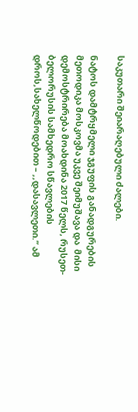საკუთარი შეიარაღებული ძალები.

ნატოს დამტრყმელი ჯგუფის განადგურების მეთოდიკა მოსკოვმა უკვე შეიმუშავა და  მისი დემოსტრირება მოახდინა 2017 წელს, რუსეთ-ბელორუსის სამხედრო სწავლების დროს,სახელწოდებით – ,,დასავლეთი.’’ ამ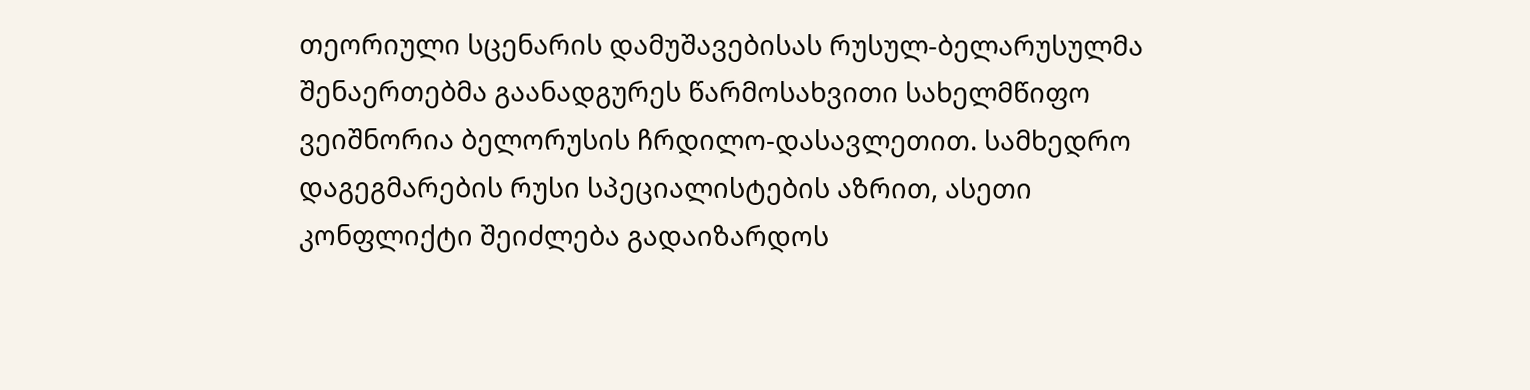თეორიული სცენარის დამუშავებისას რუსულ-ბელარუსულმა  შენაერთებმა გაანადგურეს წარმოსახვითი სახელმწიფო  ვეიშნორია ბელორუსის ჩრდილო-დასავლეთით. სამხედრო დაგეგმარების რუსი სპეციალისტების აზრით, ასეთი კონფლიქტი შეიძლება გადაიზარდოს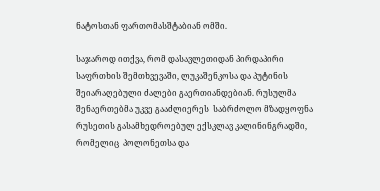ნატოსთან ფართომასშტაბიან ომში.

საჯაროდ ითქვა, რომ დასავლეთიდან პირდაპირი საფრთხის შემთხვევაში, ლუკაშენკოსა და პუტინის შეიარაღებული ძალები გაერთიანდებიან. რუსულმა შენაერთებმა უკვე გააძლიერეს  საბრძოლო მზადყოფნა რუსეთის გასამხედროებულ ექსკლავ კალინინგრადში, რომელიც  პოლონეთსა და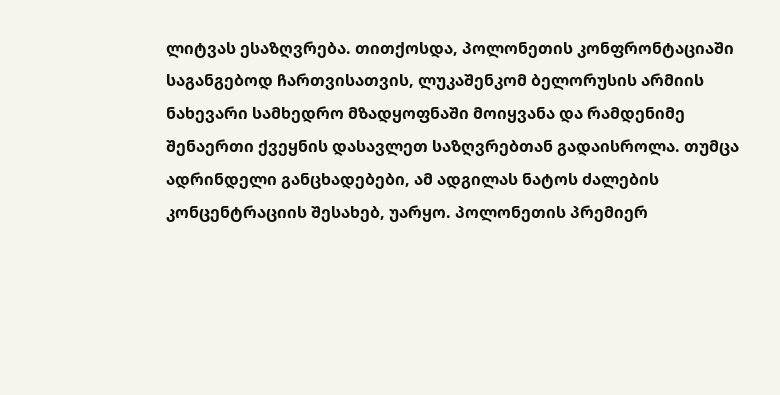ლიტვას ესაზღვრება. თითქოსდა, პოლონეთის კონფრონტაციაში საგანგებოდ ჩართვისათვის, ლუკაშენკომ ბელორუსის არმიის ნახევარი სამხედრო მზადყოფნაში მოიყვანა და რამდენიმე შენაერთი ქვეყნის დასავლეთ საზღვრებთან გადაისროლა. თუმცა ადრინდელი განცხადებები, ამ ადგილას ნატოს ძალების კონცენტრაციის შესახებ, უარყო. პოლონეთის პრემიერ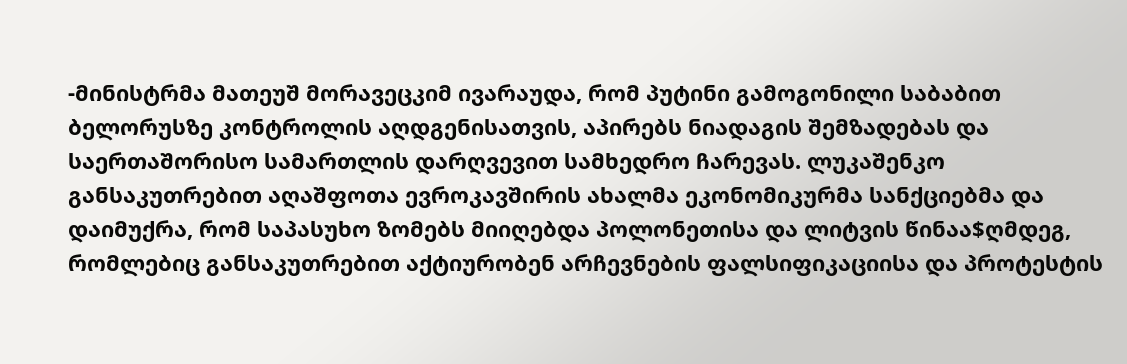-მინისტრმა მათეუშ მორავეცკიმ ივარაუდა, რომ პუტინი გამოგონილი საბაბით ბელორუსზე კონტროლის აღდგენისათვის, აპირებს ნიადაგის შემზადებას და საერთაშორისო სამართლის დარღვევით სამხედრო ჩარევას. ლუკაშენკო განსაკუთრებით აღაშფოთა ევროკავშირის ახალმა ეკონომიკურმა სანქციებმა და დაიმუქრა, რომ საპასუხო ზომებს მიიღებდა პოლონეთისა და ლიტვის წინაა$ღმდეგ, რომლებიც განსაკუთრებით აქტიურობენ არჩევნების ფალსიფიკაციისა და პროტესტის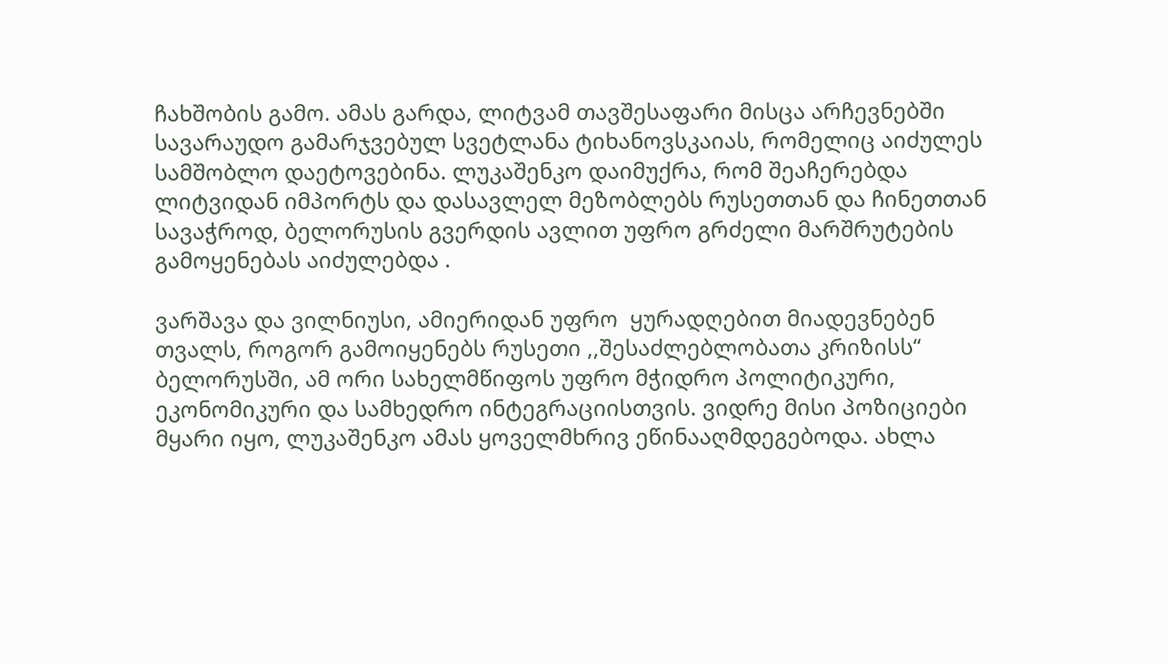ჩახშობის გამო. ამას გარდა, ლიტვამ თავშესაფარი მისცა არჩევნებში სავარაუდო გამარჯვებულ სვეტლანა ტიხანოვსკაიას, რომელიც აიძულეს სამშობლო დაეტოვებინა. ლუკაშენკო დაიმუქრა, რომ შეაჩერებდა ლიტვიდან იმპორტს და დასავლელ მეზობლებს რუსეთთან და ჩინეთთან სავაჭროდ, ბელორუსის გვერდის ავლით უფრო გრძელი მარშრუტების გამოყენებას აიძულებდა .

ვარშავა და ვილნიუსი, ამიერიდან უფრო  ყურადღებით მიადევნებენ თვალს, როგორ გამოიყენებს რუსეთი ,,შესაძლებლობათა კრიზისს“ ბელორუსში, ამ ორი სახელმწიფოს უფრო მჭიდრო პოლიტიკური, ეკონომიკური და სამხედრო ინტეგრაციისთვის. ვიდრე მისი პოზიციები  მყარი იყო, ლუკაშენკო ამას ყოველმხრივ ეწინააღმდეგებოდა. ახლა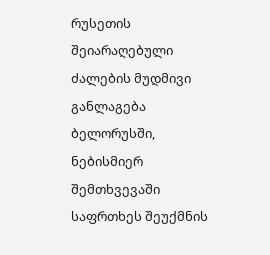რუსეთის შეიარაღებული ძალების მუდმივი განლაგება   ბელორუსში, ნებისმიერ შემთხვევაში საფრთხეს შეუქმნის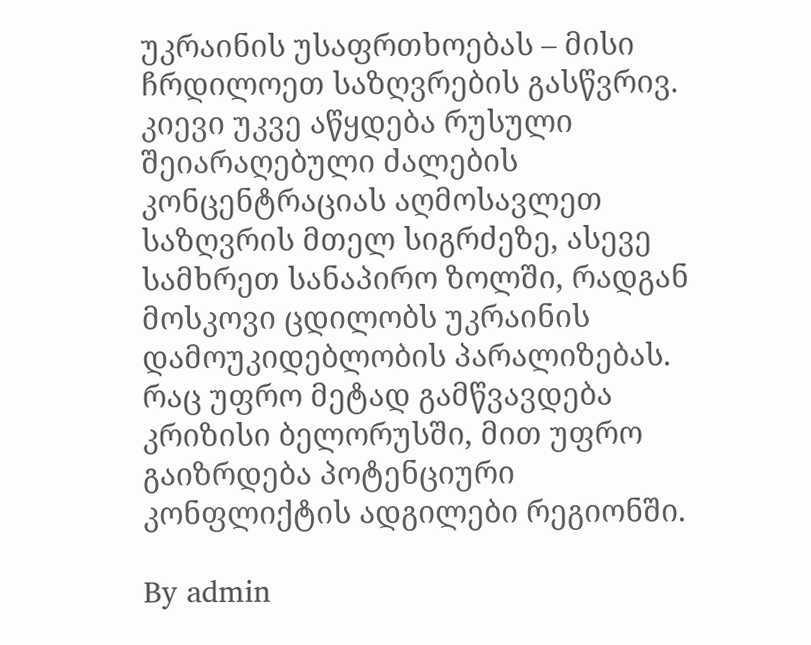უკრაინის უსაფრთხოებას – მისი ჩრდილოეთ საზღვრების გასწვრივ. კიევი უკვე აწყდება რუსული შეიარაღებული ძალების კონცენტრაციას აღმოსავლეთ საზღვრის მთელ სიგრძეზე, ასევე სამხრეთ სანაპირო ზოლში, რადგან მოსკოვი ცდილობს უკრაინის დამოუკიდებლობის პარალიზებას. რაც უფრო მეტად გამწვავდება კრიზისი ბელორუსში, მით უფრო გაიზრდება პოტენციური კონფლიქტის ადგილები რეგიონში.

By admin